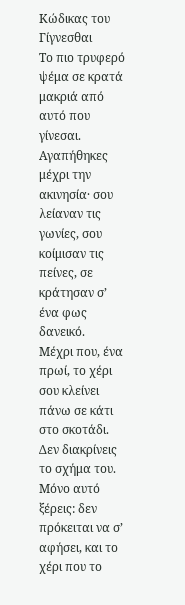Κώδικας του Γίγνεσθαι
Το πιο τρυφερό ψέμα σε κρατά μακριά από αυτό που γίνεσαι. Αγαπήθηκες μέχρι την ακινησία· σου λείαναν τις γωνίες, σου κοίμισαν τις πείνες, σε κράτησαν σ’ ένα φως δανεικό.
Μέχρι που, ένα πρωί, το χέρι σου κλείνει πάνω σε κάτι στο σκοτάδι. Δεν διακρίνεις το σχήμα του. Μόνο αυτό ξέρεις: δεν πρόκειται να σ’ αφήσει, και το χέρι που το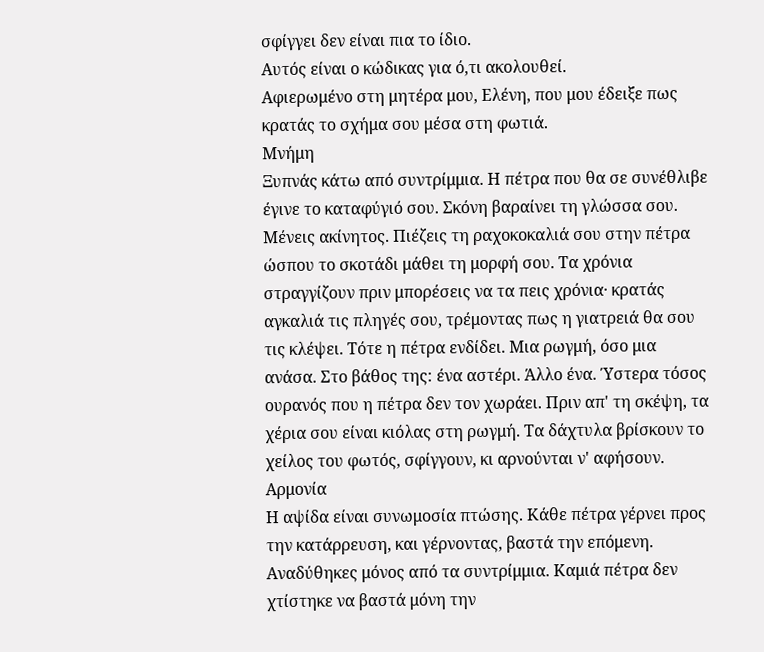σφίγγει δεν είναι πια το ίδιο.
Αυτός είναι ο κώδικας για ό,τι ακολουθεί.
Αφιερωμένο στη μητέρα μου, Ελένη, που μου έδειξε πως κρατάς το σχήμα σου μέσα στη φωτιά.
Μνήμη
Ξυπνάς κάτω από συντρίμμια. Η πέτρα που θα σε συνέθλιβε έγινε το καταφύγιό σου. Σκόνη βαραίνει τη γλώσσα σου.
Μένεις ακίνητος. Πιέζεις τη ραχοκοκαλιά σου στην πέτρα ώσπου το σκοτάδι μάθει τη μορφή σου. Τα χρόνια στραγγίζουν πριν μπορέσεις να τα πεις χρόνια· κρατάς αγκαλιά τις πληγές σου, τρέμοντας πως η γιατρειά θα σου τις κλέψει. Τότε η πέτρα ενδίδει. Μια ρωγμή, όσο μια ανάσα. Στο βάθος της: ένα αστέρι. Άλλο ένα. Ύστερα τόσος ουρανός που η πέτρα δεν τον χωράει. Πριν απ' τη σκέψη, τα χέρια σου είναι κιόλας στη ρωγμή. Τα δάχτυλα βρίσκουν το χείλος του φωτός, σφίγγουν, κι αρνούνται ν' αφήσουν.
Αρμονία
Η αψίδα είναι συνωμοσία πτώσης. Κάθε πέτρα γέρνει προς την κατάρρευση, και γέρνοντας, βαστά την επόμενη. Αναδύθηκες μόνος από τα συντρίμμια. Καμιά πέτρα δεν χτίστηκε να βαστά μόνη την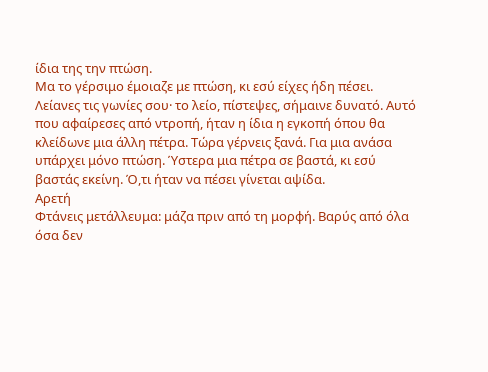ίδια της την πτώση.
Μα το γέρσιμο έμοιαζε με πτώση, κι εσύ είχες ήδη πέσει. Λείανες τις γωνίες σου· το λείο, πίστεψες, σήμαινε δυνατό. Αυτό που αφαίρεσες από ντροπή, ήταν η ίδια η εγκοπή όπου θα κλείδωνε μια άλλη πέτρα. Τώρα γέρνεις ξανά. Για μια ανάσα υπάρχει μόνο πτώση. Ύστερα μια πέτρα σε βαστά, κι εσύ βαστάς εκείνη. Ό,τι ήταν να πέσει γίνεται αψίδα.
Αρετή
Φτάνεις μετάλλευμα: μάζα πριν από τη μορφή. Βαρύς από όλα όσα δεν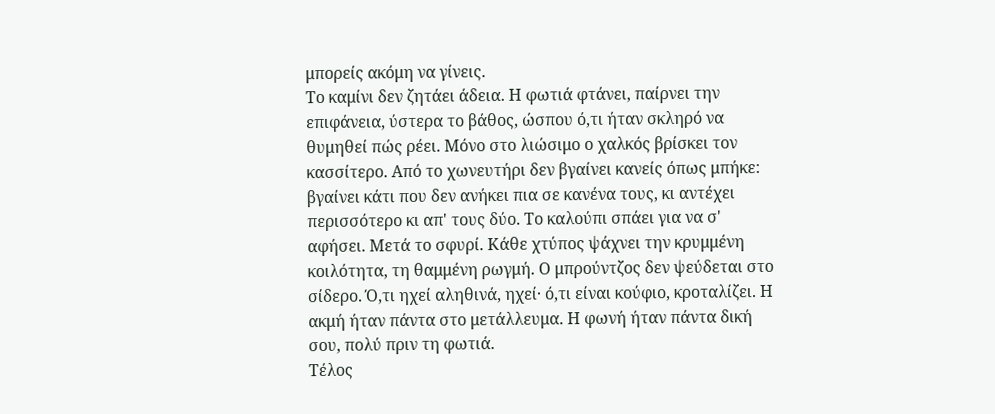μπορείς ακόμη να γίνεις.
Το καμίνι δεν ζητάει άδεια. Η φωτιά φτάνει, παίρνει την επιφάνεια, ύστερα το βάθος, ώσπου ό,τι ήταν σκληρό να θυμηθεί πώς ρέει. Μόνο στο λιώσιμο ο χαλκός βρίσκει τον κασσίτερο. Από το χωνευτήρι δεν βγαίνει κανείς όπως μπήκε: βγαίνει κάτι που δεν ανήκει πια σε κανένα τους, κι αντέχει περισσότερο κι απ' τους δύο. Το καλούπι σπάει για να σ' αφήσει. Μετά το σφυρί. Κάθε χτύπος ψάχνει την κρυμμένη κοιλότητα, τη θαμμένη ρωγμή. Ο μπρούντζος δεν ψεύδεται στο σίδερο. Ό,τι ηχεί αληθινά, ηχεί· ό,τι είναι κούφιο, κροταλίζει. Η ακμή ήταν πάντα στο μετάλλευμα. Η φωνή ήταν πάντα δική σου, πολύ πριν τη φωτιά.
Τέλος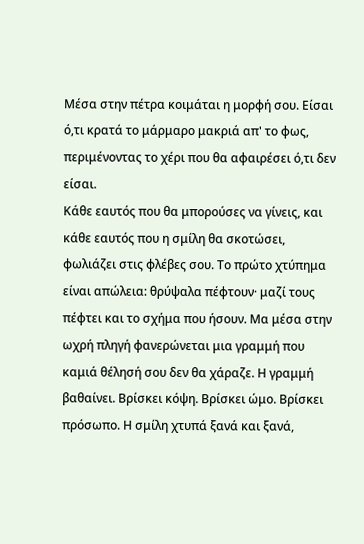Μέσα στην πέτρα κοιμάται η μορφή σου. Είσαι ό,τι κρατά το μάρμαρο μακριά απ' το φως, περιμένοντας το χέρι που θα αφαιρέσει ό,τι δεν είσαι.
Κάθε εαυτός που θα μπορούσες να γίνεις, και κάθε εαυτός που η σμίλη θα σκοτώσει, φωλιάζει στις φλέβες σου. Το πρώτο χτύπημα είναι απώλεια: θρύψαλα πέφτουν· μαζί τους πέφτει και το σχήμα που ήσουν. Μα μέσα στην ωχρή πληγή φανερώνεται μια γραμμή που καμιά θέλησή σου δεν θα χάραζε. Η γραμμή βαθαίνει. Βρίσκει κόψη. Βρίσκει ώμο. Βρίσκει πρόσωπο. Η σμίλη χτυπά ξανά και ξανά,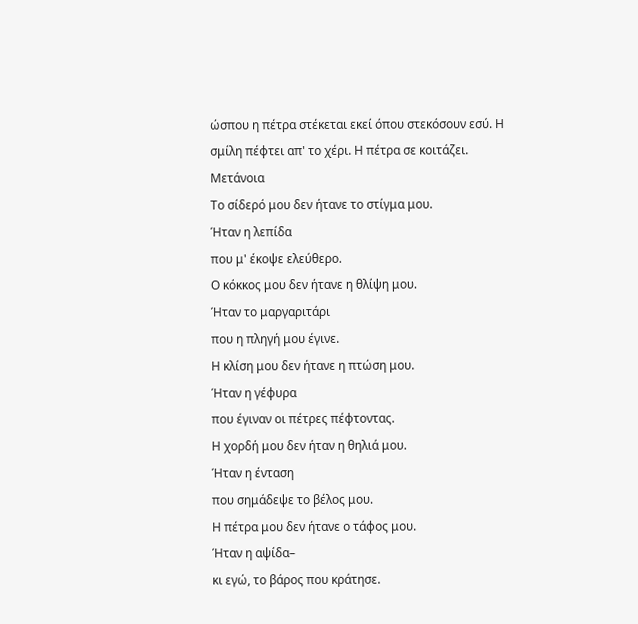ώσπου η πέτρα στέκεται εκεί όπου στεκόσουν εσύ. Η σμίλη πέφτει απ' το χέρι. Η πέτρα σε κοιτάζει.
Μετάνοια
Το σίδερό μου δεν ήτανε το στίγμα μου.
Ήταν η λεπίδα
που μ' έκοψε ελεύθερο.
Ο κόκκος μου δεν ήτανε η θλίψη μου.
Ήταν το μαργαριτάρι
που η πληγή μου έγινε.
Η κλίση μου δεν ήτανε η πτώση μου.
Ήταν η γέφυρα
που έγιναν οι πέτρες πέφτοντας.
Η χορδή μου δεν ήταν η θηλιά μου.
Ήταν η ένταση
που σημάδεψε το βέλος μου.
Η πέτρα μου δεν ήτανε ο τάφος μου.
Ήταν η αψίδα–
κι εγώ, το βάρος που κράτησε.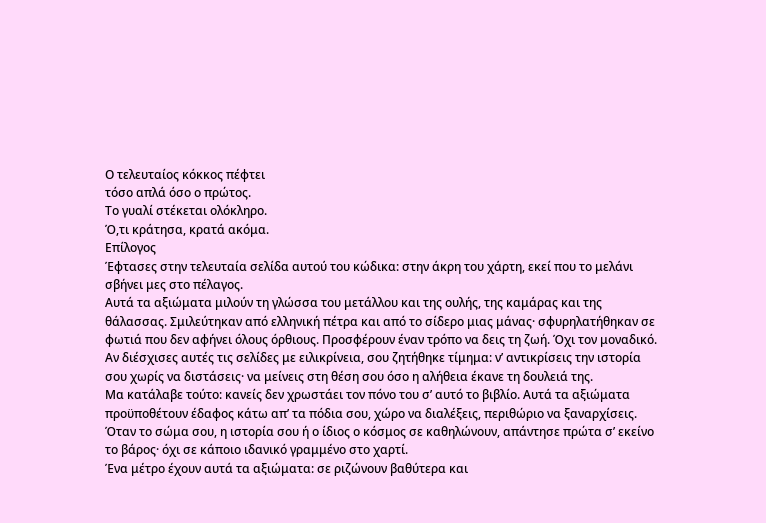Ο τελευταίος κόκκος πέφτει
τόσο απλά όσο ο πρώτος.
Το γυαλί στέκεται ολόκληρο.
Ό,τι κράτησα, κρατά ακόμα.
Επίλογος
Έφτασες στην τελευταία σελίδα αυτού του κώδικα: στην άκρη του χάρτη, εκεί που το μελάνι σβήνει μες στο πέλαγος.
Αυτά τα αξιώματα μιλούν τη γλώσσα του μετάλλου και της ουλής, της καμάρας και της θάλασσας. Σμιλεύτηκαν από ελληνική πέτρα και από το σίδερο μιας μάνας· σφυρηλατήθηκαν σε φωτιά που δεν αφήνει όλους όρθιους. Προσφέρουν έναν τρόπο να δεις τη ζωή. Όχι τον μοναδικό.
Αν διέσχισες αυτές τις σελίδες με ειλικρίνεια, σου ζητήθηκε τίμημα: ν’ αντικρίσεις την ιστορία σου χωρίς να διστάσεις· να μείνεις στη θέση σου όσο η αλήθεια έκανε τη δουλειά της.
Μα κατάλαβε τούτο: κανείς δεν χρωστάει τον πόνο του σ’ αυτό το βιβλίο. Αυτά τα αξιώματα προϋποθέτουν έδαφος κάτω απ’ τα πόδια σου, χώρο να διαλέξεις, περιθώριο να ξαναρχίσεις. Όταν το σώμα σου, η ιστορία σου ή ο ίδιος ο κόσμος σε καθηλώνουν, απάντησε πρώτα σ’ εκείνο το βάρος· όχι σε κάποιο ιδανικό γραμμένο στο χαρτί.
Ένα μέτρο έχουν αυτά τα αξιώματα: σε ριζώνουν βαθύτερα και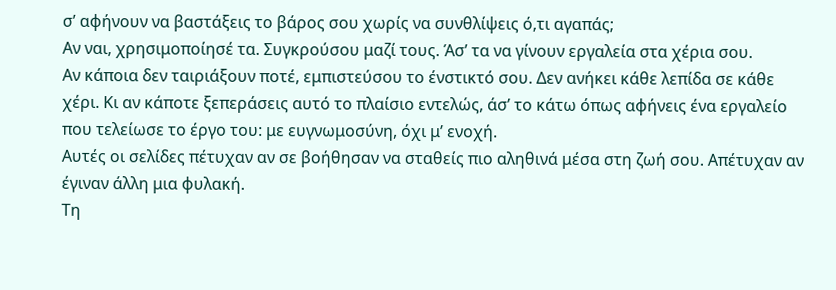σ’ αφήνουν να βαστάξεις το βάρος σου χωρίς να συνθλίψεις ό,τι αγαπάς;
Αν ναι, χρησιμοποίησέ τα. Συγκρούσου μαζί τους. Άσ’ τα να γίνουν εργαλεία στα χέρια σου.
Αν κάποια δεν ταιριάξουν ποτέ, εμπιστεύσου το ένστικτό σου. Δεν ανήκει κάθε λεπίδα σε κάθε χέρι. Κι αν κάποτε ξεπεράσεις αυτό το πλαίσιο εντελώς, άσ’ το κάτω όπως αφήνεις ένα εργαλείο που τελείωσε το έργο του: με ευγνωμοσύνη, όχι μ’ ενοχή.
Αυτές οι σελίδες πέτυχαν αν σε βοήθησαν να σταθείς πιο αληθινά μέσα στη ζωή σου. Απέτυχαν αν έγιναν άλλη μια φυλακή.
Τη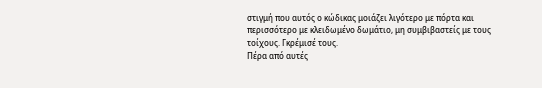στιγμή που αυτός ο κώδικας μοιάζει λιγότερο με πόρτα και περισσότερο με κλειδωμένο δωμάτιο, μη συμβιβαστείς με τους τοίχους. Γκρέμισέ τους.
Πέρα από αυτές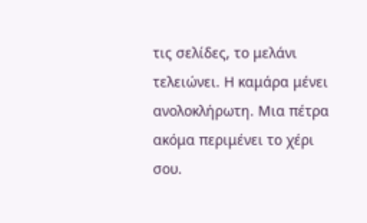τις σελίδες, το μελάνι τελειώνει. Η καμάρα μένει ανολοκλήρωτη. Μια πέτρα ακόμα περιμένει το χέρι σου.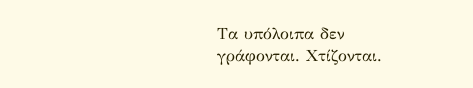Τα υπόλοιπα δεν γράφονται. Χτίζονται.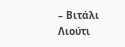– Βιτάλι Λιούτι